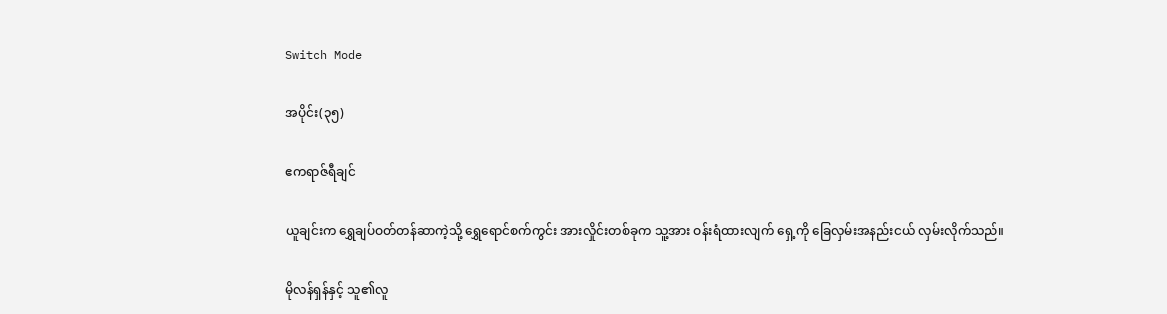Switch Mode

အပိုင်း(၃၅)

ဧကရာဇ်ရီချင်

ယူချင်းက ရွှေချပ်ဝတ်တန်ဆာကဲ့သို့ ရွှေရောင်စက်ကွင်း အားလှိုင်းတစ်ခုက သူ့အား ဝန်းရံထားလျက် ရှေ့ကို ခြေလှမ်းအနည်းငယ် လှမ်းလိုက်သည်။

မိုလန်ရှန်နှင့် သူ၏လူ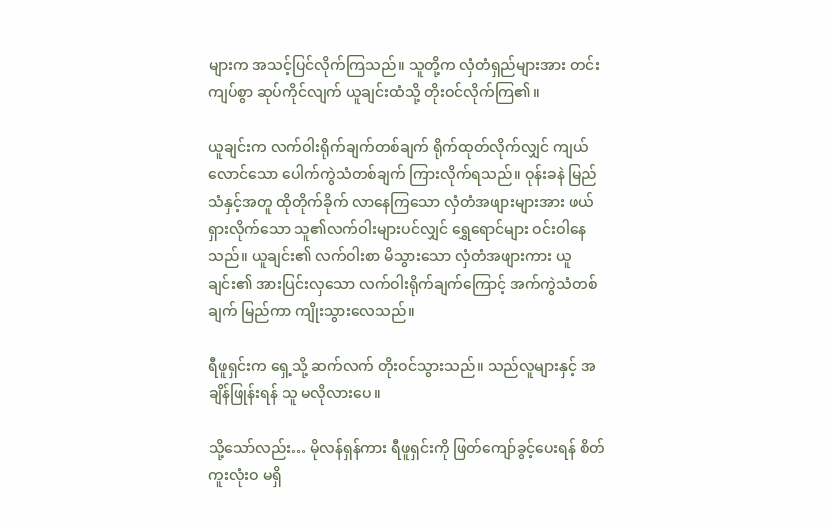များက အသင့်ပြင်လိုက်ကြသည်။ သူတို့က လှံတံရှည်များအား တင်းကျပ်စွာ ဆုပ်ကိုင်လျက် ယူချင်းထံသို့ တိုးဝင်လိုက်ကြ၏။

ယူချင်းက လက်ဝါးရိုက်ချက်တစ်ချက် ရိုက်ထုတ်လိုက်လျှင် ကျယ်လောင်သော ပေါက်ကွဲသံတစ်ချက် ကြားလိုက်ရသည်။ ဝုန်းခနဲ မြည်သံနှင့်အတူ ထိုတိုက်ခိုက် လာနေကြသော လှံတံအဖျားများအား ဖယ်ရှားလိုက်သော သူ၏လက်ဝါးများပင်လျှင် ရွှေရောင်များ ဝင်းဝါနေသည်။ ယူချင်း၏ လက်ဝါးစာ မိသွားသော လှံတံအဖျားကား ယူချင်း၏ အားပြင်းလှသော လက်ဝါးရိုက်ချက်ကြောင့် အက်ကွဲသံတစ်ချက် မြည်ကာ ကျိုးသွားလေသည်။

ရီဖူရှင်းက ရှေ့သို့ ဆက်လက် တိုးဝင်သွားသည်။ သည်လူများနှင့် အချိန်ဖြုန်းရန် သူ မလိုလားပေ။

သို့သော်လည်း… မိုလန်ရှန်ကား ရီဖူရှင်းကို ဖြတ်ကျော်ခွင့်ပေးရန် စိတ်ကူးလုံးဝ မရှိ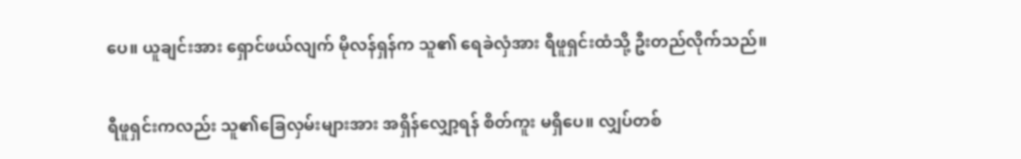ပေ။ ယူချင်းအား ရှောင်ဖယ်လျက် မိုလန်ရှန်က သူ၏ ရေခဲလှံအား ရီဖူရှင်းထံသို့ ဦးတည်လိုက်သည်။

ရီဖူရှင်းကလည်း သူ၏ခြေလှမ်းများအား အရှိန်လျှော့ရန် စိတ်ကူး မရှိပေ။ လျှပ်တစ်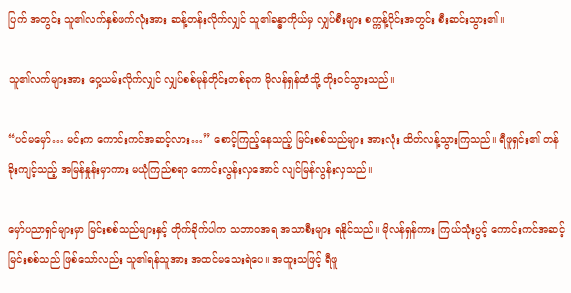ပြက် အတွင်း သူ၏လက်နှစ်ဖက်လုံးအား ဆန့်တန်းလိုက်လျှင် သူ၏ခန္ဓာကိုယ်မှ လျှပ်စီးများ စက္ကန့်ပိုင်းအတွင်း စီးဆင်းသွား၏။

သူ၏လက်များအား ဝှေ့ယမ်းလိုက်လျှင် လျှပ်စစ်မုန်တိုင်းတစ်ခုက မိုလန်ရှန်ထံသို့ တိုးဝင်သွားသည်။

“ပင်မမှော်… မင်းက ကောင်းကင်အဆင့်လား…” စောင့်ကြည့်နေသည့် မြင်းစစ်သည်များ အားလုံး ထိတ်လန့်သွားကြသည်။ ရီဖူရှင်း၏ တန်ခိုးကျင့်သည့် အမြန်နှုန်းမှာကား မယုံကြည်စရာ ကောင်းလွန်းလှအောင် လျင်မြန်လွန်းလှသည်။

မှော်ပညာရှင်များမှာ မြင်းစစ်သည်များနှင့် တိုက်ခိုက်ပါက သဘာဝအရ အသာစီးများ ရနိုင်သည်။ မိုလန်ရှန်ကား ကြယ်သုံးပွင့် ကောင်းကင်အဆင့် မြင်းစစ်သည် ဖြစ်သော်လည်း သူ၏ရန်သူအား အထင်မသေးရဲပေ။ အထူးသဖြင့် ရီဖူ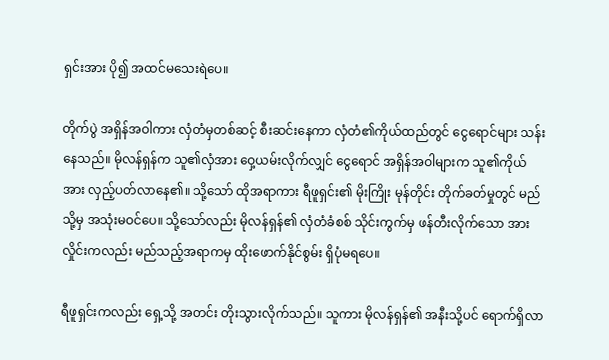ရှင်းအား ပို၍ အထင်မသေးရဲပေ။

တိုက်ပွဲ အရှိန်အဝါကား လှံတံမှတစ်ဆင့် စီးဆင်းနေကာ လှံတံ၏ကိုယ်ထည်တွင် ငွေရောင်များ သန်းနေသည်။ မိုလန်ရှန်က သူ၏လှံအား ဝှေ့ယမ်းလိုက်လျှင် ငွေရောင် အရှိန်အဝါများက သူ၏ကိုယ်အား လှည့်ပတ်လာနေ၏။ သို့သော် ထိုအရာကား ရီဖူရှင်း၏ မိုးကြိုး မုန်တိုင်း တိုက်ခတ်မှုတွင် မည်သို့မှ အသုံးမဝင်ပေ။ သို့သော်လည်း မိုလန်ရှန်၏ လှံတံခံစစ် သိုင်းကွက်မှ ဖန်တီးလိုက်သော အားလှိုင်းကလည်း မည်သည့်အရာကမှ ထိုးဖောက်နိုင်စွမ်း ရှိပုံမရပေ။

ရီဖူရှင်းကလည်း ရှေ့သို့ အတင်း တိုးသွားလိုက်သည်။ သူကား မိုလန်ရှန်၏ အနီးသို့ပင် ရောက်ရှိလာ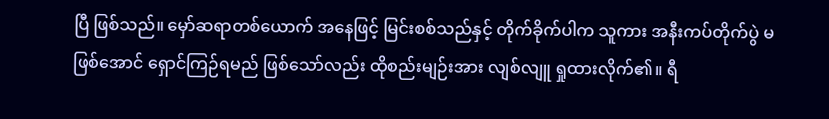ပြီ ဖြစ်သည်။ မှော်ဆရာတစ်ယောက် အနေဖြင့် မြင်းစစ်သည်နှင့် တိုက်ခိုက်ပါက သူကား အနီးကပ်တိုက်ပွဲ မဖြစ်အောင် ရှောင်ကြဉ်ရမည် ဖြစ်သော်လည်း ထိုစည်းမျဉ်းအား လျစ်လျူ ရှုထားလိုက်၏။ ရီ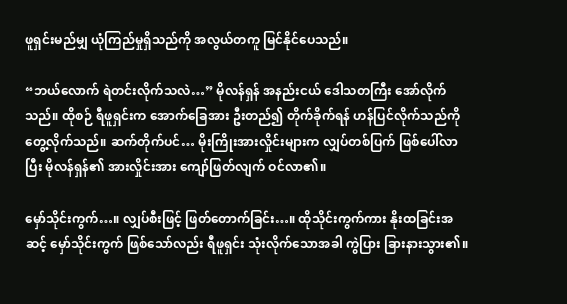ဖူရှင်းမည်မျှ ယုံကြည်မှုရှိသည်ကို အလွယ်တကူ မြင်နိုင်ပေသည်။

“ဘယ်လောက် ရဲတင်းလိုက်သလဲ…” မိုလန်ရှန် အနည်းငယ် ဒေါသတကြီး အော်လိုက်သည်။ ထိုစဉ် ရီဖူရှင်းက အောက်ခြေအား ဦးတည်၍ တိုက်ခိုက်ရန် ဟန်ပြင်လိုက်သည်ကို တွေ့လိုက်သည်။ ဆက်တိုက်ပင်… မိုးကြိုးအားလှိုင်းများက လျှပ်တစ်ပြက် ဖြစ်ပေါ်လာပြီး မိုလန်ရှန်၏ အားလှိုင်းအား ကျော်ဖြတ်လျက် ဝင်လာ၏။

မှော်သိုင်းကွက်…။ လျှပ်စီးဖြင့် ဖြတ်တောက်ခြင်း…။ ထိုသိုင်းကွက်ကား နိုးထခြင်းအဆင့် မှော်သိုင်းကွက် ဖြစ်သော်လည်း ရီဖူရှင်း သုံးလိုက်သောအခါ ကွဲပြား ခြားနားသွား၏။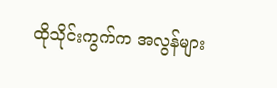ထိုသိုင်းကွက်က အလွန်များ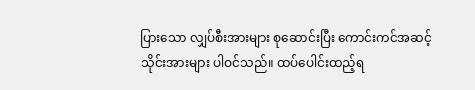ပြားသော လျှပ်စီးအားများ စုဆောင်းပြီး ကောင်းကင်အဆင့် သိုင်းအားများ ပါဝင်သည်။ ထပ်ပေါင်းထည့်ရ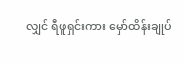လျှင် ရီဖူရှင်းကား မှော်ထိန်းချုပ်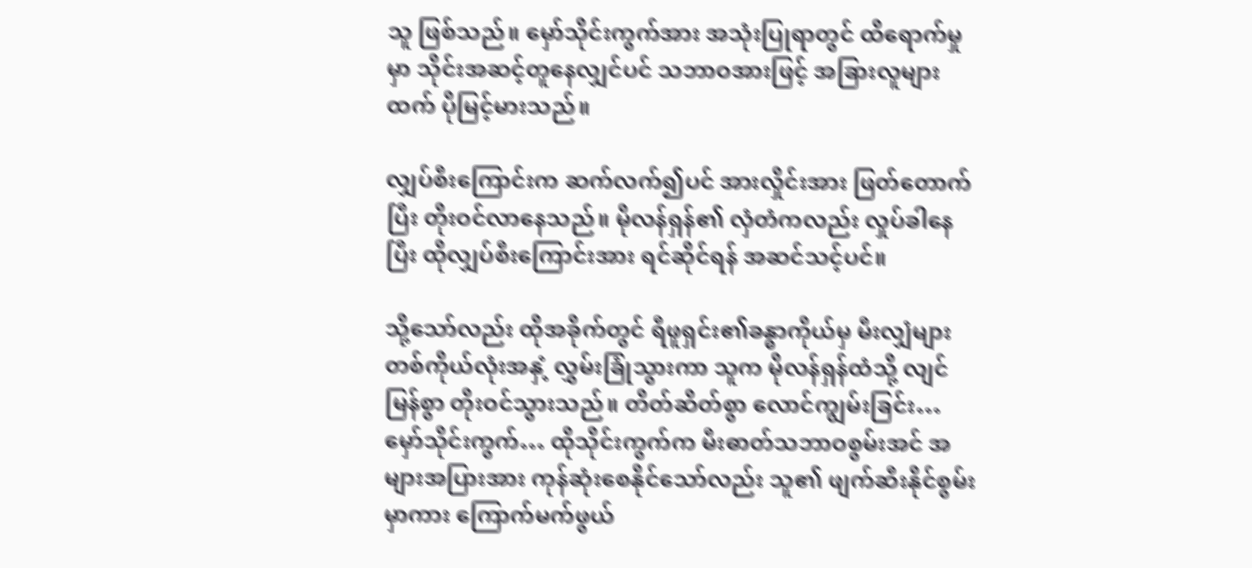သူ ဖြစ်သည်။ မှော်သိုင်းကွက်အား အသုံးပြုရာတွင် ထိရောက်မှုမှာ သိုင်းအဆင့်တူနေလျှင်ပင် သဘာဝအားဖြင့် အခြားလူများထက် ပိုမြင့်မားသည်။

လျှပ်စီးကြောင်းက ဆက်လက်၍ပင် အားလှိုင်းအား ဖြတ်တောက်ပြီး တိုးဝင်လာနေသည်။ မိုလန်ရှန်၏ လှံတံကလည်း လှုပ်ခါနေပြီး ထိုလျှပ်စီးကြောင်းအား ရင်ဆိုင်ရန် အဆင်သင့်ပင်။

သို့သော်လည်း ထိုအခိုက်တွင် ရီဖူရှင်း၏ခန္ဓာကိုယ်မှ မီးလျှံများ တစ်ကိုယ်လုံးအနှံ့ လွှမ်းခြုံသွားကာ သူက မိုလန်ရှန်ထံသို့ လျင်မြန်စွာ တိုးဝင်သွားသည်။ တိတ်ဆိတ်စွာ လောင်ကျွမ်းခြင်း… မှော်သိုင်းကွက်… ထိုသိုင်းကွက်က မီးဓာတ်သဘာဝစွမ်းအင် အများအပြားအား ကုန်ဆုံးစေနိုင်သော်လည်း သူ၏ ဖျက်ဆီးနိုင်စွမ်းမှာကား ကြောက်မက်ဖွယ်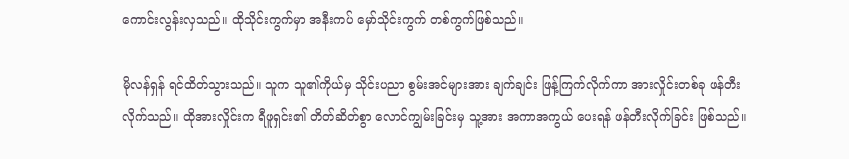ကောင်းလွန်းလှသည်။ ထိုသိုင်းကွက်မှာ အနီးကပ် မှော်သိုင်းကွက် တစ်ကွက်ဖြစ်သည်။

မိုလန်ရှန် ရင်ထိတ်သွားသည်။ သူက သူ၏ကိုယ်မှ သိုင်းပညာ စွမ်းအင်များအား ချက်ချင်း ဖြန့်ကြက်လိုက်ကာ အားလှိုင်းတစ်ခု ဖန်တီးလိုက်သည်။ ထိုအားလှိုင်းက ရီဖူရှင်း၏ တိတ်ဆိတ်စွာ လောင်ကျွမ်းခြင်းမှ သူ့အား အကာအကွယ် ပေးရန် ဖန်တီးလိုက်ခြင်း ဖြစ်သည်။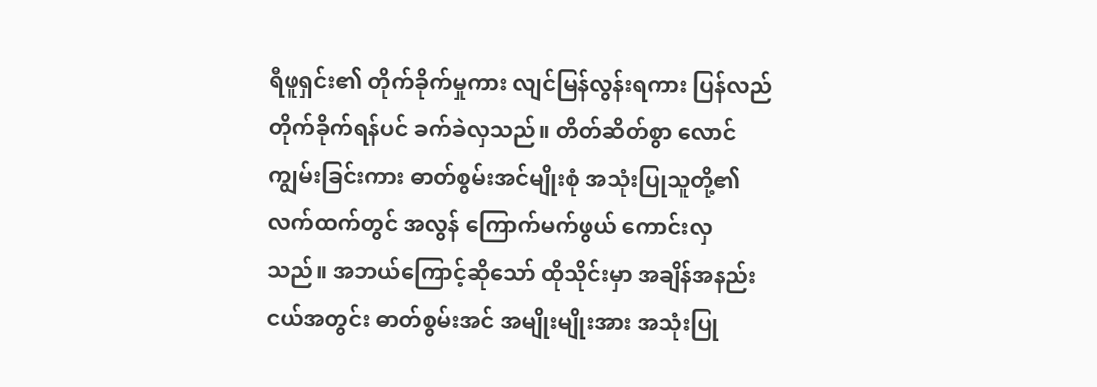ရီဖူရှင်း၏ တိုက်ခိုက်မှုကား လျင်မြန်လွန်းရကား ပြန်လည်တိုက်ခိုက်ရန်ပင် ခက်ခဲလှသည်။ တိတ်ဆိတ်စွာ လောင်ကျွမ်းခြင်းကား ဓာတ်စွမ်းအင်မျိုးစုံ အသုံးပြုသူတို့၏ လက်ထက်တွင် အလွန် ကြောက်မက်ဖွယ် ကောင်းလှသည်။ အဘယ်ကြောင့်ဆိုသော် ထိုသိုင်းမှာ အချိန်အနည်းငယ်အတွင်း ဓာတ်စွမ်းအင် အမျိုးမျိုးအား အသုံးပြု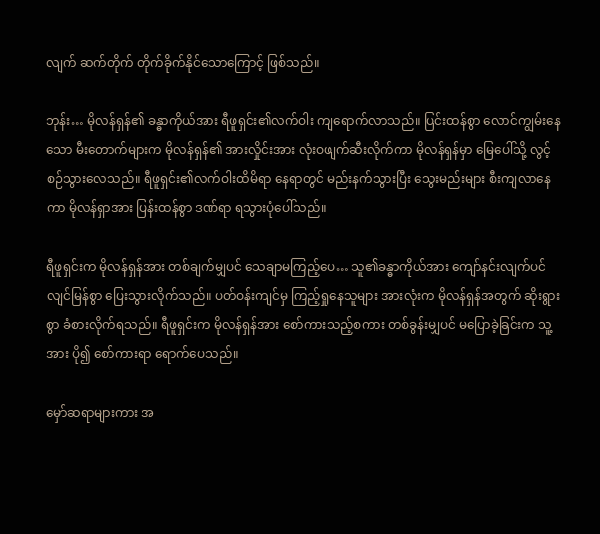လျက် ဆက်တိုက် တိုက်ခိုက်နိုင်သောကြောင့် ဖြစ်သည်။

ဘုန်း… မိုလန်ရှန်၏ ခန္ဓာကိုယ်အား ရီဖူရှင်း၏လက်ဝါး ကျရောက်လာသည်။ ပြင်းထန်စွာ လောင်ကျွမ်းနေသော မီးတောက်များက မိုလန်ရှန်၏ အားလှိုင်းအား လုံးဝဖျက်ဆီးလိုက်ကာ မိုလန်ရှန်မှာ မြေပေါ်သို့ လွင့်စဉ်သွားလေသည်။ ရီဖူရှင်း၏လက်ဝါးထိမိရာ နေရာတွင် မည်းနက်သွားပြီး သွေးမည်းများ စီးကျလာနေကာ မိုလန်ရှာအား ပြန်းထန်စွာ ဒဏ်ရာ ရသွားပုံပေါ်သည်။

ရီဖူရှင်းက မိုလန်ရှန်အား တစ်ချက်မျှပင် သေချာမကြည့်ပေ… သူ၏ခန္ဓာကိုယ်အား ကျော်နင်းလျက်ပင် လျင်မြန်စွာ ပြေးသွားလိုက်သည်။ ပတ်ဝန်းကျင်မှ ကြည့်ရှုနေသူများ အားလုံးက မိုလန်ရှန်အတွက် ဆိုးရွားစွာ ခံစားလိုက်ရသည်။ ရီဖူရှင်းက မိုလန်ရှန်အား စော်ကားသည့်စကား တစ်ခွန်းမျှပင် မပြောခဲ့ခြင်းက သူ့အား ပို၍ စော်ကားရာ ရောက်ပေသည်။

မှော်ဆရာများကား အ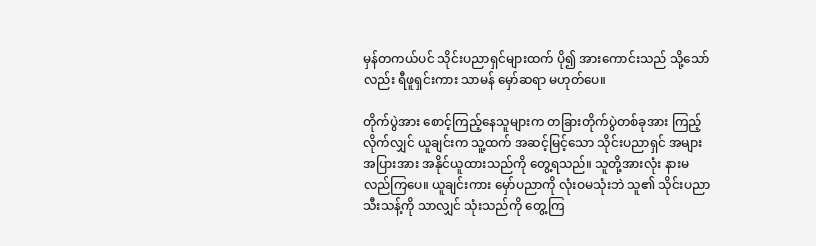မှန်တကယ်ပင် သိုင်းပညာရှင်များထက် ပို၍ အားကောင်းသည် သို့သော်လည်း ရီဖူရှင်းကား သာမန် မှော်ဆရာ မဟုတ်ပေ။

တိုက်ပွဲအား စောင့်ကြည့်နေသူများက တခြားတိုက်ပွဲတစ်ခုအား ကြည့်လိုက်လျှင် ယူချင်းက သူ့ထက် အဆင့်မြင့်သော သိုင်းပညာရှင် အများအပြားအား အနိုင်ယူထားသည်ကို တွေ့ရသည်။ သူတို့အားလုံး နားမလည်ကြပေ။ ယူချင်းကား မှော်ပညာကို လုံးဝမသုံးဘဲ သူ၏ သိုင်းပညာ သီးသန့်ကို သာလျှင် သုံးသည်ကို တွေ့ကြ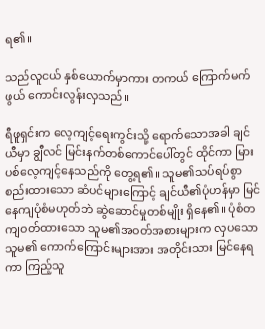ရ၏။

သည်လူငယ် နှစ်ယောက်မှာကား တကယ် ကြောက်မက်ဖွယ် ကောင်းလွန်းလှသည်။

ရီဖူရှင်းက လေ့ကျင့်ရေးကွင်းသို့ ရောက်သောအခါ ချင်ယီမှာ ချွီလင် မြင်းနက်တစ်ကောင်ပေါ်တွင် ထိုင်ကာ မြားပစ်လေ့ကျင့်နေသည်ကို တွေ့ရ၏။ သူမ၏သပ်ရပ်စွာ စည်းထားသော ဆံပင်များကြောင့် ချင်ယီ၏ပုံဟန်မှာ မြင်နေကျပုံစံမဟုတ်ဘဲ ဆွဲဆောင်မှုတစ်မျိုး ရှိနေ၏။ ပုံစံတကျဝတ်ထားသော သူမ၏အဝတ်အစားများက လှပသော သူမ၏ ကောက်ကြောင်းများအား အတိုင်းသား မြင်နေရကာ ကြည့်သူ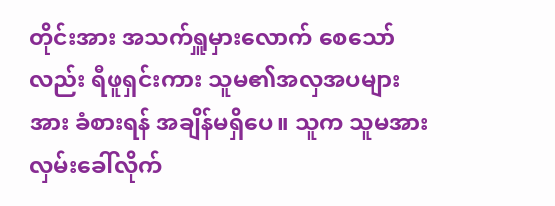တိုင်းအား အသက်ရှူမှားလောက် စေသော်လည်း ရီဖူရှင်းကား သူမ၏အလှအပများအား ခံစားရန် အချိန်မရှိပေ။ သူက သူမအား လှမ်းခေါ်လိုက်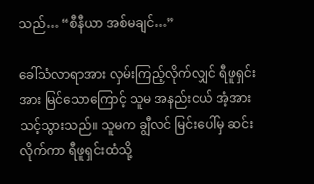သည်… “စီနီယာ အစ်မချင်…”

ခေါ်သံလာရာအား လှမ်းကြည့်လိုက်လျှင် ရီဖူရှင်းအား မြင်သောကြောင့် သူမ အနည်းငယ် အံ့အားသင့်သွားသည်။ သူမက ချွီလင် မြင်းပေါ်မှ ဆင်းလိုက်ကာ ရီဖူရှင်းထံသို့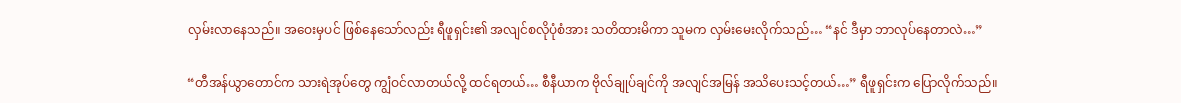လှမ်းလာနေသည်။ အဝေးမှပင် ဖြစ်နေသော်လည်း ရီဖူရှင်း၏ အလျင်စလိုပုံစံအား သတိထားမိကာ သူမက လှမ်းမေးလိုက်သည်… “နင် ဒီမှာ ဘာလုပ်နေတာလဲ…”

“တီအန်ယွာတောင်က သားရဲအုပ်တွေ ကျွံဝင်လာတယ်လို့ ထင်ရတယ်… စီနီယာက ဗိုလ်ချုပ်ချင်ကို အလျင်အမြန် အသိပေးသင့်တယ်…” ရီဖူရှင်းက ပြောလိုက်သည်။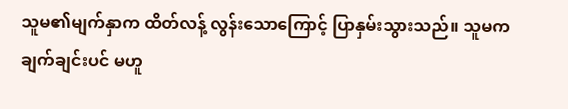သူမ၏မျက်နှာက ထိတ်လန့် လွန်းသောကြောင့် ပြာနှမ်းသွားသည်။ သူမက ချက်ချင်းပင် မဟူ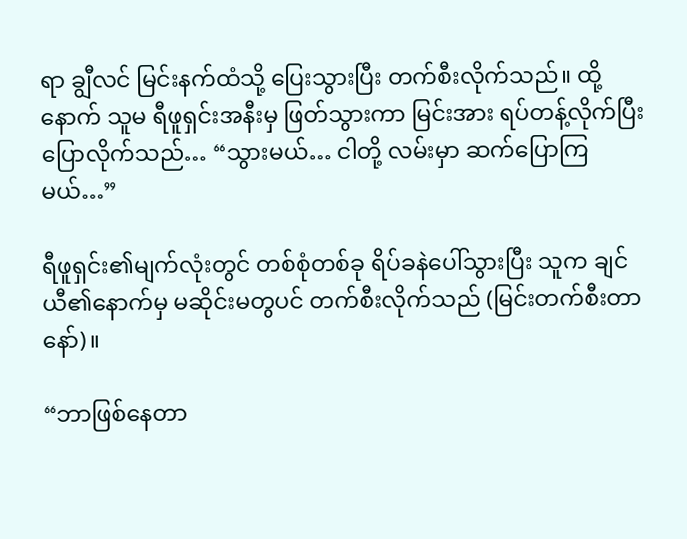ရာ ချွီလင် မြင်းနက်ထံသို့ ပြေးသွားပြီး တက်စီးလိုက်သည်။ ထို့နောက် သူမ ရီဖူရှင်းအနီးမှ ဖြတ်သွားကာ မြင်းအား ရပ်တန့်လိုက်ပြီး ပြောလိုက်သည်… “သွားမယ်… ငါတို့ လမ်းမှာ ဆက်ပြောကြမယ်…”

ရီဖူရှင်း၏မျက်လုံးတွင် တစ်စုံတစ်ခု ရိပ်ခနဲပေါ်သွားပြီး သူက ချင်ယီ၏နောက်မှ မဆိုင်းမတွပင် တက်စီးလိုက်သည် (မြင်းတက်စီးတာနော်)။

“ဘာဖြစ်နေတာ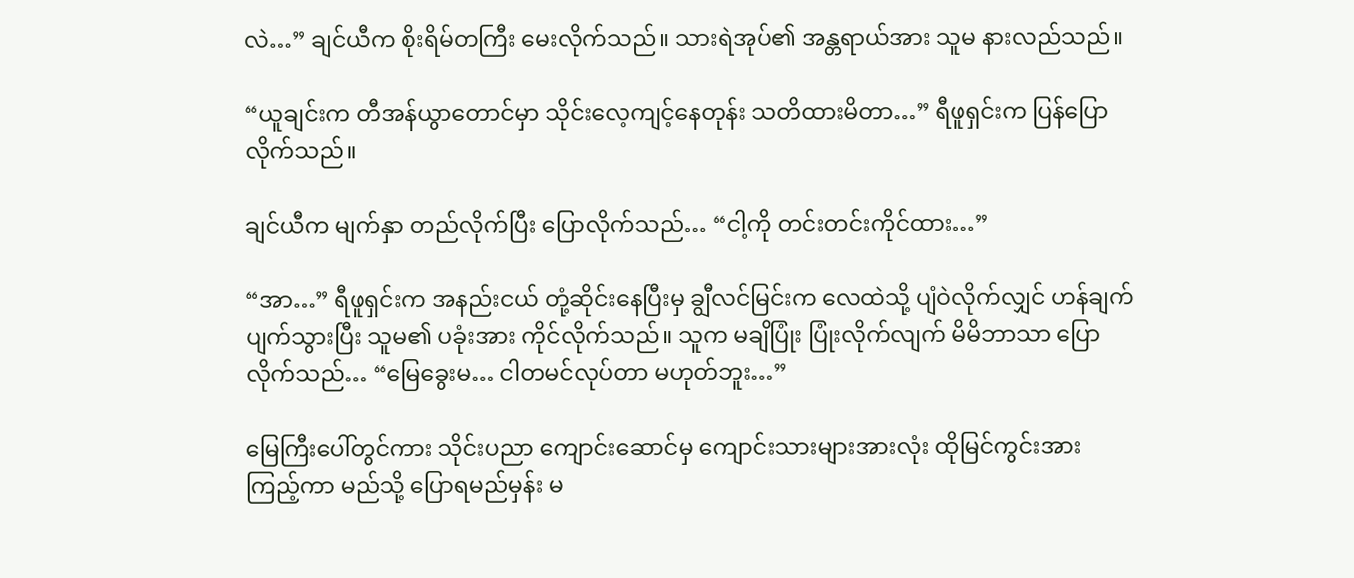လဲ…” ချင်ယီက စိုးရိမ်တကြီး မေးလိုက်သည်။ သားရဲအုပ်၏ အန္တရာယ်အား သူမ နားလည်သည်။

“ယူချင်းက တီအန်ယွာတောင်မှာ သိုင်းလေ့ကျင့်နေတုန်း သတိထားမိတာ…” ရီဖူရှင်းက ပြန်ပြောလိုက်သည်။

ချင်ယီက မျက်နှာ တည်လိုက်ပြီး ပြောလိုက်သည်… “ငါ့ကို တင်းတင်းကိုင်ထား…”

“အာ…” ရီဖူရှင်းက အနည်းငယ် တုံ့ဆိုင်းနေပြီးမှ ချွီလင်မြင်းက လေထဲသို့ ပျံဝဲလိုက်လျှင် ဟန်ချက်ပျက်သွားပြီး သူမ၏ ပခုံးအား ကိုင်လိုက်သည်။ သူက မချိပြုံး ပြုံးလိုက်လျက် မိမိဘာသာ ပြောလိုက်သည်… “မြေခွေးမ… ငါတမင်လုပ်တာ မဟုတ်ဘူး…”

မြေကြီးပေါ်တွင်ကား သိုင်းပညာ ကျောင်းဆောင်မှ ကျောင်းသားများအားလုံး ထိုမြင်ကွင်းအား ကြည့်ကာ မည်သို့ ပြောရမည်မှန်း မ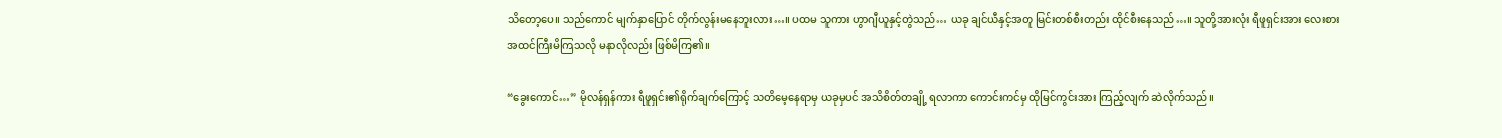သိတော့ပေ။ သည်ကောင် မျက်နှာပြောင် တိုက်လွန်းမနေဘူးလား…။ ပထမ သူကား ဟွာဂျီယူနှင့်တွဲသည်… ယခု ချင်ယီနှင့်အတူ မြင်းတစ်စီးတည်း ထိုင်စီးနေသည်…။ သူတို့အားလုံး ရီဖူရှင်းအား လေးစား အထင်ကြီးမိကြသလို မနာလိုလည်း ဖြစ်မိကြ၏။

“ခွေးကောင်…” မိုလန်ရှန်ကား ရီဖူရှင်း၏ရိုက်ချက်ကြောင့် သတိမေ့နေရာမှ ယခုမှပင် အသိစိတ်တချို့ ရလာကာ ကောင်းကင်မှ ထိုမြင်ကွင်းအား ကြည့်လျက် ဆဲလိုက်သည်။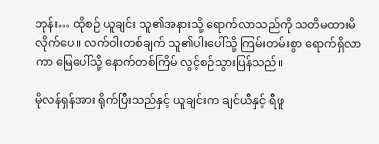ဘုန်း… ထိုစဉ် ယူချင်း သူ၏အနားသို့ ရောက်လာသည်ကို သတိမထားမိလိုက်ပေ။ လက်ဝါးတစ်ချက် သူ၏ပါးပေါ်သို့ ကြမ်းတမ်းစွာ ရောက်ရှိလာကာ မြေပေါ်သို့ နောက်တစ်ကြိမ် လွင့်စဉ်သွားပြန်သည်။

မိုလန်ရှန်အား ရိုက်ပြီးသည်နှင့် ယူချင်းက ချင်ယီနှင့် ရီဖူ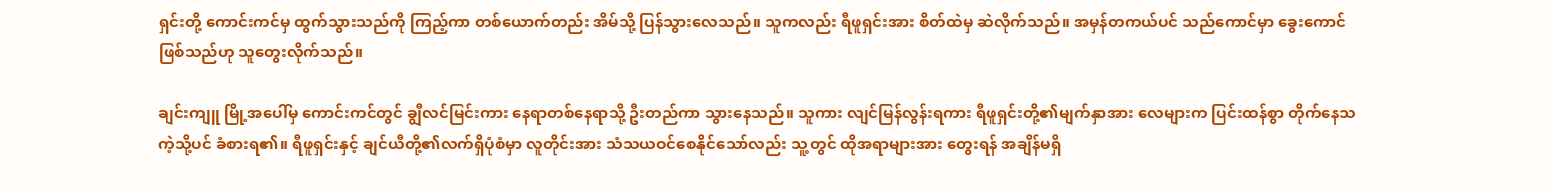ရှင်းတို့ ကောင်းကင်မှ ထွက်သွားသည်ကို ကြည့်ကာ တစ်ယောက်တည်း အိမ်သို့ ပြန်သွားလေသည်။ သူကလည်း ရီဖူရှင်းအား စိတ်ထဲမှ ဆဲလိုက်သည်။ အမှန်တကယ်ပင် သည်ကောင်မှာ ခွေးကောင်ဖြစ်သည်ဟု သူတွေးလိုက်သည်။

ချင်းကျူ မြို့အပေါ်မှ ကောင်းကင်တွင် ချွီလင်မြင်းကား နေရာတစ်နေရာသို့ ဦးတည်ကာ သွားနေသည်။ သူကား လျင်မြန်လွန်းရကား ရီဖူရှင်းတို့၏မျက်နှာအား လေများက ပြင်းထန်စွာ တိုက်နေသကဲ့သို့ပင် ခံစားရ၏။ ရီဖူရှင်းနှင့် ချင်ယီတို့၏လက်ရှိပုံစံမှာ လူတိုင်းအား သံသယဝင်စေနိုင်သော်လည်း သူ့တွင် ထိုအရာများအား တွေးရန် အချိန်မရှိ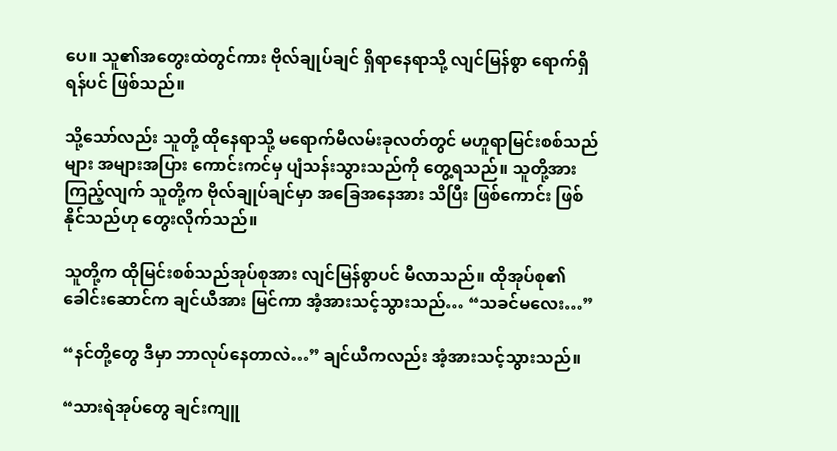ပေ။ သူ၏အတွေးထဲတွင်ကား ဗိုလ်ချုပ်ချင် ရှိရာနေရာသို့ လျင်မြန်စွာ ရောက်ရှိရန်ပင် ဖြစ်သည်။

သို့သော်လည်း သူတို့ ထိုနေရာသို့ မရောက်မီလမ်းခုလတ်တွင် မဟူရာမြင်းစစ်သည်များ အများအပြား ကောင်းကင်မှ ပျံသန်းသွားသည်ကို တွေ့ရသည်။ သူတို့အား ကြည့်လျက် သူတို့က ဗိုလ်ချုပ်ချင်မှာ အခြေအနေအား သိပြီး ဖြစ်ကောင်း ဖြစ်နိုင်သည်ဟု တွေးလိုက်သည်။

သူတို့က ထိုမြင်းစစ်သည်အုပ်စုအား လျင်မြန်စွာပင် မီလာသည်။ ထိုအုပ်စု၏ ခေါင်းဆောင်က ချင်ယီအား မြင်ကာ အံ့အားသင့်သွားသည်… “သခင်မလေး…”

“နင်တို့တွေ ဒီမှာ ဘာလုပ်နေတာလဲ…” ချင်ယီကလည်း အံ့အားသင့်သွားသည်။

“သားရဲအုပ်တွေ ချင်းကျူ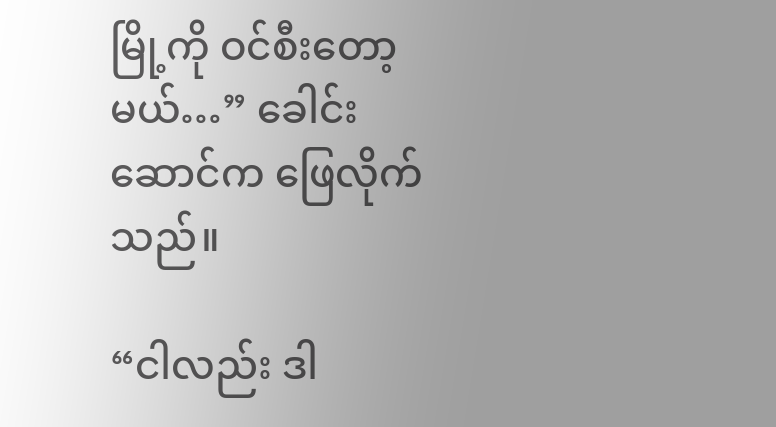မြို့ကို ဝင်စီးတော့မယ်…” ခေါင်းဆောင်က ဖြေလိုက်သည်။

“ငါလည်း ဒါ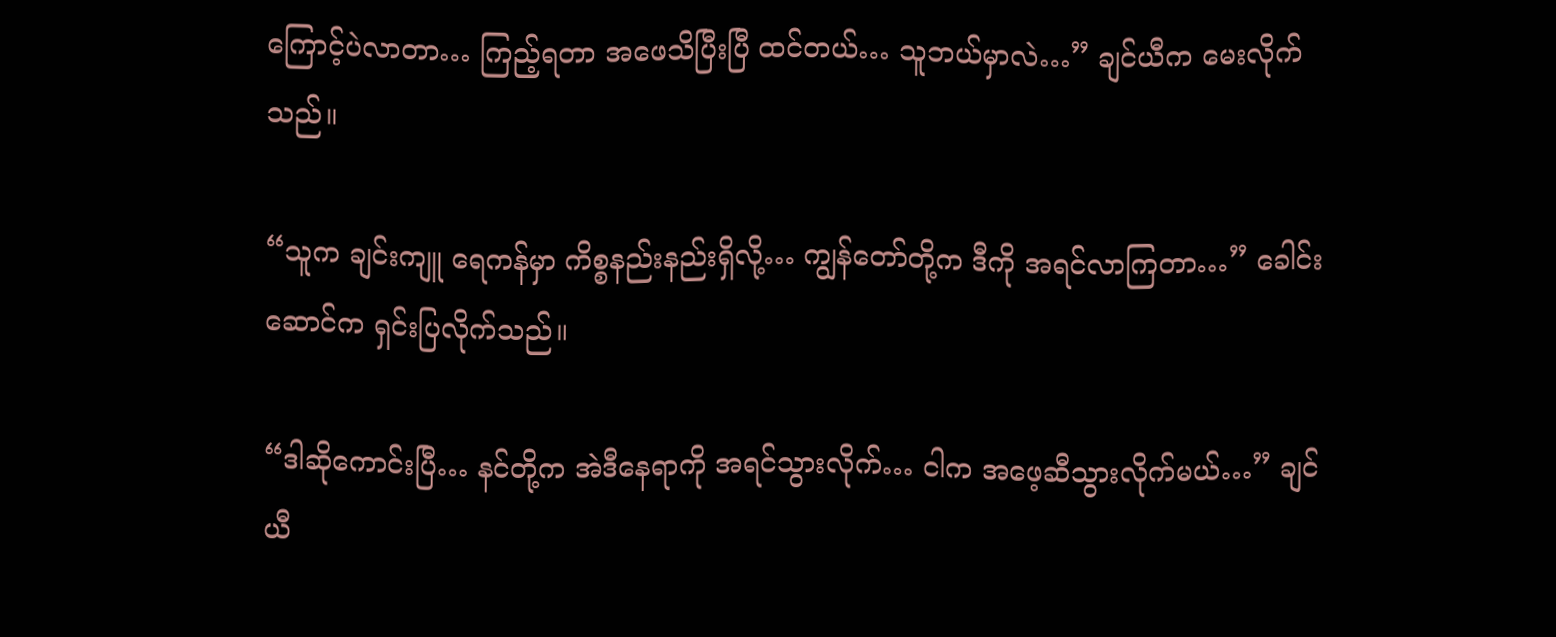ကြောင့်ပဲလာတာ… ကြည့်ရတာ အဖေသိပြီးပြီ ထင်တယ်… သူဘယ်မှာလဲ…” ချင်ယီက မေးလိုက်သည်။

“သူက ချင်းကျူ ရေကန်မှာ ကိစ္စနည်းနည်းရှိလို့… ကျွန်တော်တို့က ဒီကို အရင်လာကြတာ…” ခေါင်းဆောင်က ရှင်းပြလိုက်သည်။

“ဒါဆိုကောင်းပြီ… နင်တို့က အဲဒီနေရာကို အရင်သွားလိုက်… ငါက အဖေ့ဆီသွားလိုက်မယ်…” ချင်ယီ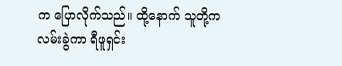က ပြောလိုက်သည်။ ထို့နောက် သူတို့က လမ်းခွဲကာ ရီဖူရှင်း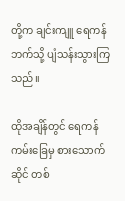တို့က ချင်းကျူ ရေကန်ဘက်သို့ ပျံသန်းသွားကြသည်။

ထိုအချိန်တွင် ရေကန် ကမ်းခြေမှ စားသောက်ဆိုင် တစ်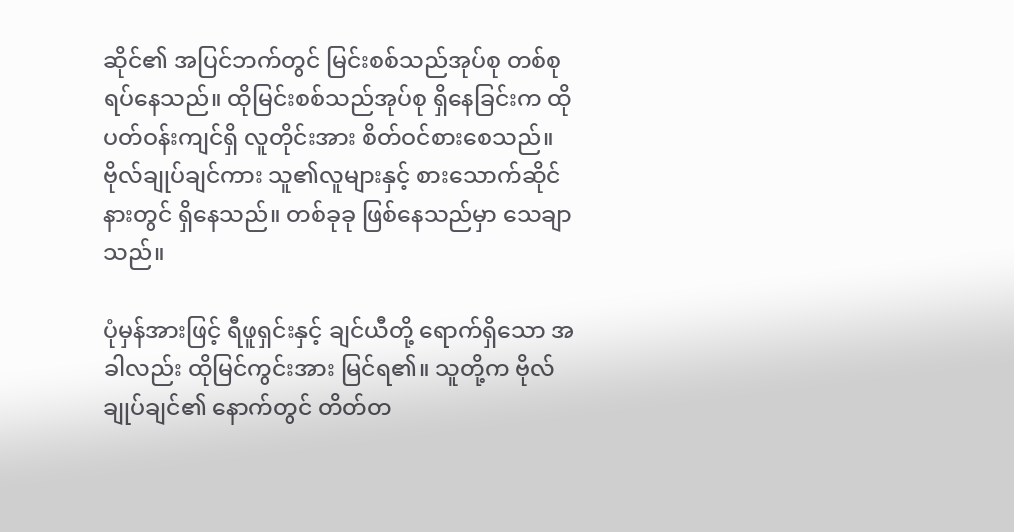ဆိုင်၏ အပြင်ဘက်တွင် မြင်းစစ်သည်အုပ်စု တစ်စု ရပ်နေသည်။ ထိုမြင်းစစ်သည်အုပ်စု ရှိနေခြင်းက ထိုပတ်ဝန်းကျင်ရှိ လူတိုင်းအား စိတ်ဝင်စားစေသည်။ ဗိုလ်ချုပ်ချင်ကား သူ၏လူများနှင့် စားသောက်ဆိုင်နားတွင် ရှိနေသည်။ တစ်ခုခု ဖြစ်နေသည်မှာ သေချာသည်။

ပုံမှန်အားဖြင့် ရီဖူရှင်းနှင့် ချင်ယီတို့ ရောက်ရှိသော အခါလည်း ထိုမြင်ကွင်းအား မြင်ရ၏။ သူတို့က ဗိုလ်ချုပ်ချင်၏ နောက်တွင် တိတ်တ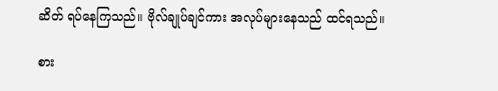ဆိတ် ရပ်နေကြသည်။ ဗိုလ်ချုပ်ချင်ကား အလုပ်များနေသည် ထင်ရသည်။

စား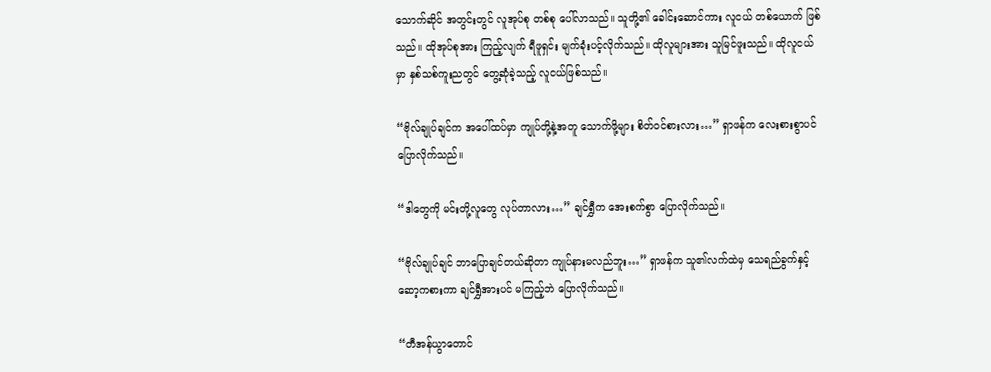သောက်ဆိုင် အတွင်းတွင် လူအုပ်စု တစ်စု ပေါ်လာသည်။ သူတို့၏ ခေါင်းဆောင်ကား လူငယ် တစ်ယောက် ဖြစ်သည်။ ထိုအုပ်စုအား ကြည့်လျက် ရီဖူရှင်း မျက်ခုံးပင့်လိုက်သည်။ ထိုလူများအား သူမြင်ဖူးသည်။ ထိုလူငယ်မှာ နှစ်သစ်ကူးညတွင် တွေ့ဆုံခဲ့သည့် လူငယ်ဖြစ်သည်။

“ဗိုလ်ချုပ်ချင်က အပေါ်ထပ်မှာ ကျုပ်တို့နဲ့အတူ သောက်ဖို့များ စိတ်ဝင်စားလား…” ရှာဖန်က လေးစားစွာပင် ပြောလိုက်သည်။

“ဒါတွေကို မင်းတို့လူတွေ လုပ်တာလား…” ချင်ရွှီက အေးစက်စွာ ပြောလိုက်သည်။

“ဗိုလ်ချုပ်ချင် ဘာပြောချင်တယ်ဆိုတာ ကျုပ်နားမလည်ဘူး…” ရှာဖန်က သူ၏လက်ထဲမှ သေရည်ခွက်နှင့် ဆော့ကစားကာ ချင်ရွှီအားပင် မကြည့်ဘဲ ပြောလိုက်သည်။

“တီအန်ယွာတောင်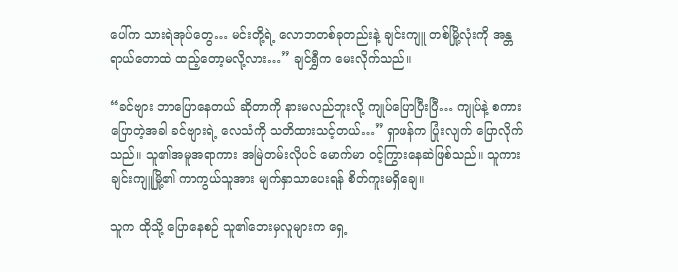ပေါ်က သားရဲအုပ်တွေ… မင်းတို့ရဲ့ လောဘတစ်ခုတည်းနဲ့ ချင်းကျူ တစ်မြို့လုံးကို အန္တရာယ်တောထဲ ထည့်တော့မလို့လား…” ချင်ရွှီက မေးလိုက်သည်။

“ခင်ဗျား ဘာပြောနေတယ် ဆိုတာကို နားမလည်ဘူးလို့ ကျုပ်ပြောပြီးပြီ… ကျုပ်နဲ့ စကားပြောတဲ့အခါ ခင်ဗျားရဲ့ လေသံကို သတိထားသင့်တယ်…” ရှာဖန်က ပြုံးလျက် ပြောလိုက်သည်။ သူ၏အမူအရာကား အမြဲတမ်းလိုပင် မောက်မာ ဝင့်ကြွားနေဆဲဖြစ်သည်။ သူကား ချင်းကျူမြို့၏ ကာကွယ်သူအား မျက်နှာသာပေးရန် စိတ်ကူးမရှိချေ။

သူက ထိုသို့ ပြောနေစဉ် သူ၏ဘေးမှလူများက ရှေ့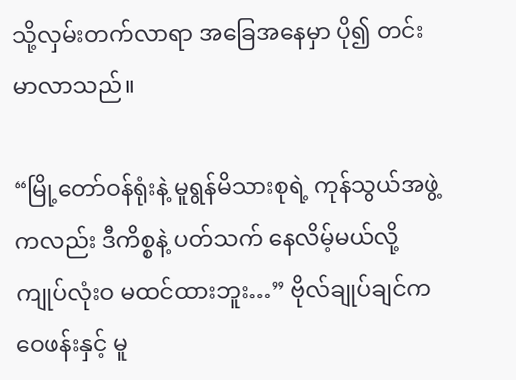သို့လှမ်းတက်လာရာ အခြေအနေမှာ ပို၍ တင်းမာလာသည်။

“မြို့တော်ဝန်ရုံးနဲ့ မူရွန်မိသားစုရဲ့ ကုန်သွယ်အဖွဲ့ကလည်း ဒီကိစ္စနဲ့ ပတ်သက် နေလိမ့်မယ်လို့ ကျုပ်လုံးဝ မထင်ထားဘူး…” ဗိုလ်ချုပ်ချင်က ဝေဖန်းနှင့် မူ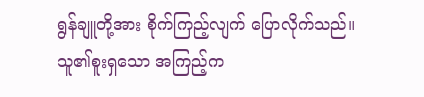ရွန်ချူတို့အား စိုက်ကြည့်လျက် ပြောလိုက်သည်။ သူ၏စူးရှသော အကြည့်က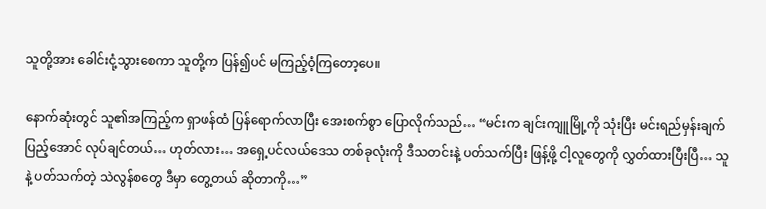သူတို့အား ခေါင်းငုံ့သွားစေကာ သူတို့က ပြန်၍ပင် မကြည့်ဝံ့ကြတော့ပေ။

နောက်ဆုံးတွင် သူ၏အကြည့်က ရှာဖန်ထံ ပြန်ရောက်လာပြီး အေးစက်စွာ ပြောလိုက်သည်… “မင်းက ချင်းကျူမြို့ကို သုံးပြီး မင်းရည်မှန်းချက် ပြည့်အောင် လုပ်ချင်တယ်… ဟုတ်လား… အရှေ့ပင်လယ်ဒေသ တစ်ခုလုံးကို ဒီသတင်းနဲ့ ပတ်သက်ပြီး ဖြန့်ဖို့ ငါ့လူတွေကို လွှတ်ထားပြီးပြီ… သူနဲ့ ပတ်သက်တဲ့ သဲလွန်စတွေ ဒီမှာ တွေ့တယ် ဆိုတာကို…”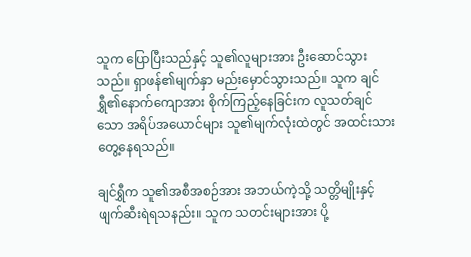သူက ပြောပြီးသည်နှင့် သူ၏လူများအား ဦးဆောင်သွားသည်။ ရှာဖန်၏မျက်နှာ မည်းမှောင်သွားသည်။ သူက ချင်ရွှီ၏နောက်ကျောအား စိုက်ကြည့်နေခြင်းက လူသတ်ချင်သော အရိပ်အယောင်များ သူ၏မျက်လုံးထဲတွင် အထင်းသား တွေ့နေရသည်။

ချင်ရွှီက သူ၏အစီအစဉ်အား အဘယ်ကဲ့သို့ သတ္တိမျိုးနှင့် ဖျက်ဆီးရဲရသနည်း။ သူက သတင်းများအား ပို့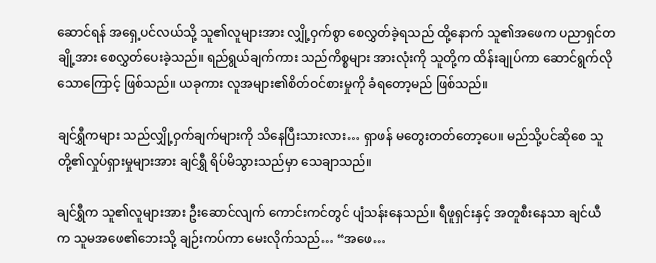ဆောင်ရန် အရှေ့ပင်လယ်သို့ သူ၏လူများအား လျှို့ဝှက်စွာ စေလွှတ်ခဲ့ရသည် ထို့နောက် သူ၏အဖေက ပညာရှင်တချို့အား စေလွှတ်ပေးခဲ့သည်။ ရည်ရွယ်ချက်ကား သည်ကိစ္စများ အားလုံးကို သူတို့က ထိန်းချုပ်ကာ ဆောင်ရွက်လိုသောကြောင့် ဖြစ်သည်။ ယခုကား လူအများ၏စိတ်ဝင်စားမှုကို ခံရတော့မည် ဖြစ်သည်။

ချင်ရွှီကများ သည်လျှို့ဝှက်ချက်များကို သိနေပြီးသားလား… ရှာဖန် မတွေးတတ်တော့ပေ။ မည်သို့ပင်ဆိုစေ သူတို့၏လှုပ်ရှားမှုများအား ချင်ရွှီ ရိပ်မိသွားသည်မှာ သေချာသည်။

ချင်ရွှီက သူ၏လူများအား ဦးဆောင်လျက် ကောင်းကင်တွင် ပျံသန်းနေသည်။ ရီဖူရှင်းနှင့် အတူစီးနေသာ ချင်ယီက သူမအဖေ၏ဘေးသို့ ချဉ်းကပ်ကာ မေးလိုက်သည်… “အဖေ…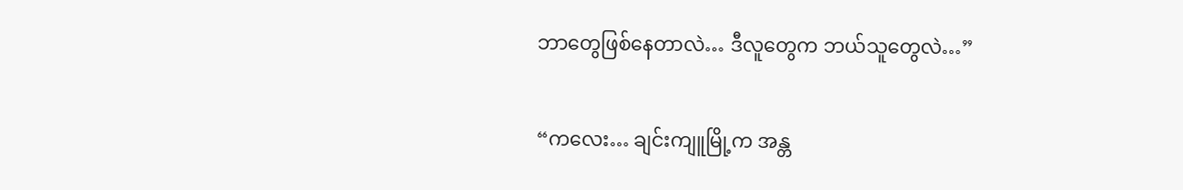ဘာတွေဖြစ်နေတာလဲ… ဒီလူတွေက ဘယ်သူတွေလဲ…”

“ကလေး… ချင်းကျူမြို့က အန္တ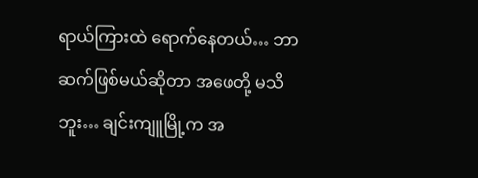ရာယ်ကြားထဲ ရောက်နေတယ်… ဘာဆက်ဖြစ်မယ်ဆိုတာ အဖေတို့ မသိဘူး… ချင်းကျူမြို့က အ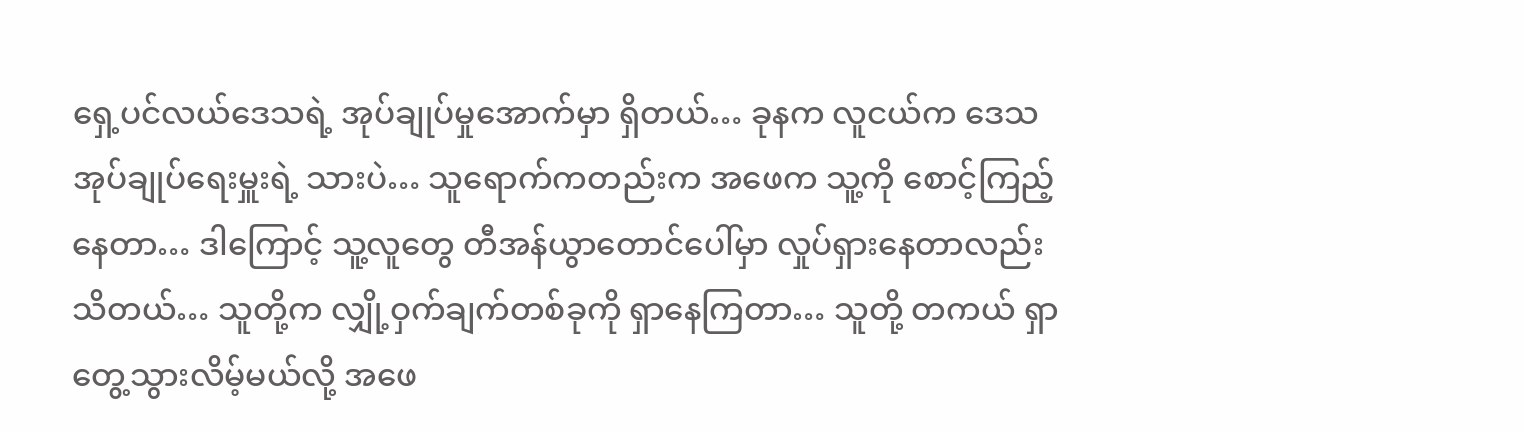ရှေ့ပင်လယ်ဒေသရဲ့ အုပ်ချုပ်မှုအောက်မှာ ရှိတယ်… ခုနက လူငယ်က ဒေသအုပ်ချုပ်ရေးမှူးရဲ့ သားပဲ… သူရောက်ကတည်းက အဖေက သူ့ကို စောင့်ကြည့်နေတာ… ဒါကြောင့် သူ့လူတွေ တီအန်ယွာတောင်ပေါ်မှာ လှုပ်ရှားနေတာလည်း သိတယ်… သူတို့က လျှို့ဝှက်ချက်တစ်ခုကို ရှာနေကြတာ… သူတို့ တကယ် ရှာတွေ့သွားလိမ့်မယ်လို့ အဖေ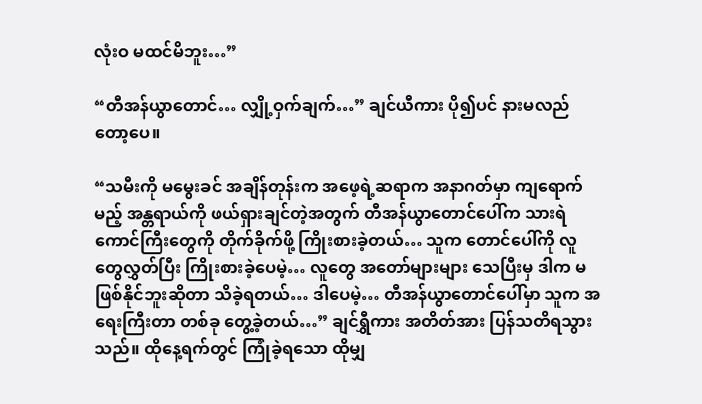လုံးဝ မထင်မိဘူး…”

“တီအန်ယွာတောင်… လျှို့ဝှက်ချက်…” ချင်ယီကား ပို၍ပင် နားမလည်တော့ပေ။

“သမီးကို မမွေးခင် အချိန်တုန်းက အဖေ့ရဲ့ဆရာက အနာဂတ်မှာ ကျရောက်မည့် အန္တရာယ်ကို ဖယ်ရှားချင်တဲ့အတွက် တီအန်ယွာတောင်ပေါ်က သားရဲကောင်ကြီးတွေကို တိုက်ခိုက်ဖို့ ကြိုးစားခဲ့တယ်… သူက တောင်ပေါ်ကို လူတွေလွှတ်ပြီး ကြိုးစားခဲ့ပေမဲ့… လူတွေ အတော်များများ သေပြီးမှ ဒါက မဖြစ်နိုင်ဘူးဆိုတာ သိခဲ့ရတယ်… ဒါပေမဲ့… တီအန်ယွာတောင်ပေါ်မှာ သူက အရေးကြီးတာ တစ်ခု တွေ့ခဲ့တယ်…” ချင်ရွှီကား အတိတ်အား ပြန်သတိရသွားသည်။ ထိုနေ့ရက်တွင် ကြုံခဲ့ရသော ထိုမျှ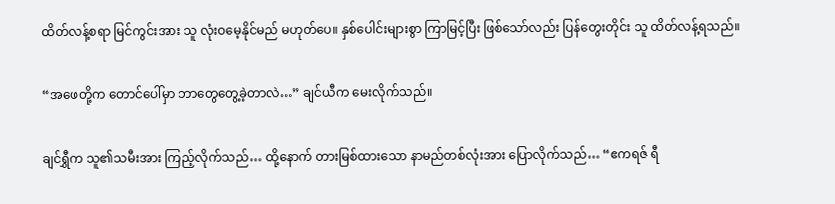ထိတ်လန့်စရာ မြင်ကွင်းအား သူ လုံးဝမေ့နိုင်မည် မဟုတ်ပေ။ နှစ်ပေါင်းများစွာ ကြာမြင့်ပြီး ဖြစ်သော်လည်း ပြန်တွေးတိုင်း သူ ထိတ်လန့်ရသည်။

“အဖေတို့က တောင်ပေါ်မှာ ဘာတွေတွေ့ခဲ့တာလဲ…” ချင်ယီက မေးလိုက်သည်။

ချင်ရွှီက သူ၏သမီးအား ကြည့်လိုက်သည်… ထို့နောက် တားမြစ်ထားသော နာမည်တစ်လုံးအား ပြောလိုက်သည်… “ဧကရဇ် ရီ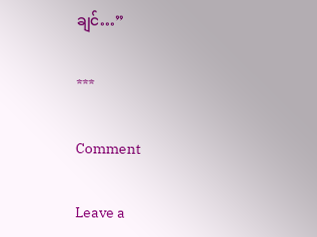ချင်…”

***

Comment

Leave a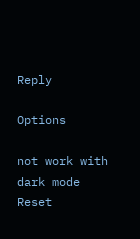Reply

Options

not work with dark mode
Reset